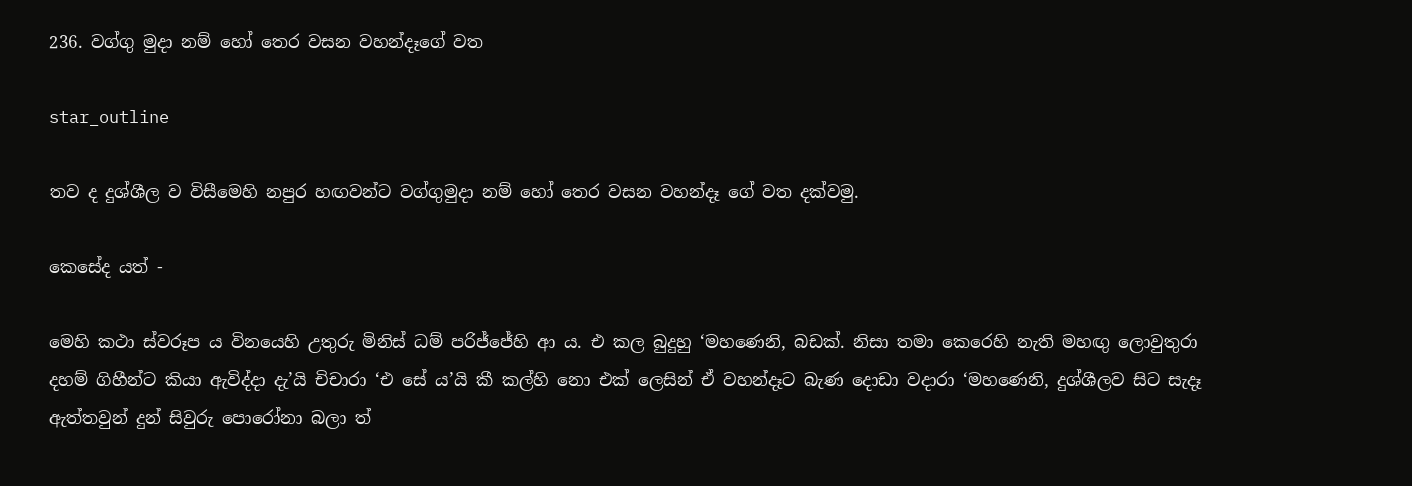236. වග්ගු මුදා නම් හෝ තෙර වසන වහන්දෑගේ වත

star_outline

තව ද දුශ්ශීල ව විසීමෙහි නපුර හඟවන්ට වග්ගුමුදා නම් හෝ තෙර වසන වහන්දෑ ගේ වත දක්වමු.

කෙසේද යත් -

මෙහි කථා ස්වරූප ය විනයෙහි උතුරු මිනිස් ධම් පරිජ්ජේහි ආ ය. එ කල බුදුහු ‘මහණෙනි, බඩක්. නිසා තමා කෙරෙහි නැති මහඟු ලොවුතුරා දහම් ගිහීන්ට කියා ඇවිද්දා දැ’යි චිචාරා ‘එ සේ ය’යි කී කල්හි නො එක් ලෙසින් ඒ වහන්දෑට බැණ දොඩා වදාරා ‘මහණෙනි, දුශ්ශීලව සිට සැදෑ ඇත්තවුන් දුන් සිවුරු පොරෝනා බලා ත්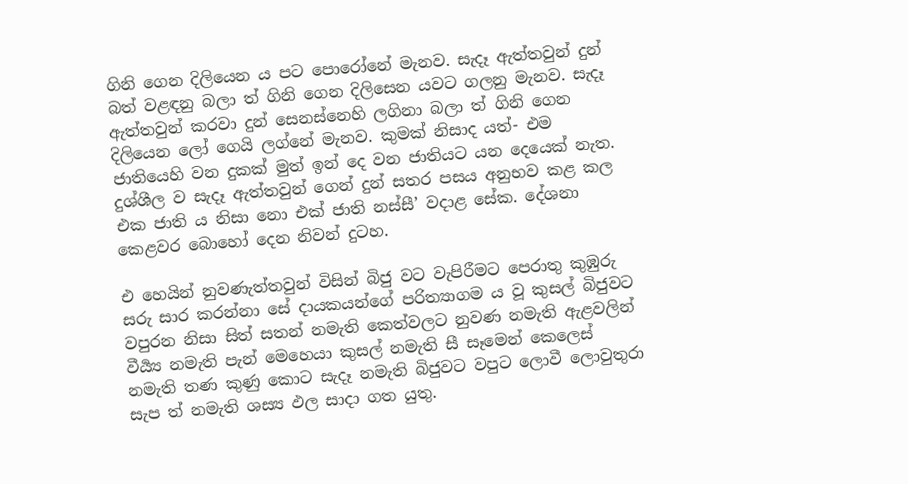ගිනි ගෙන දිලියෙන ය පට පොරෝනේ මැනව. සැදෑ ඇත්තවුන් දුන් බත් වළඳනු බලා ත් ගිනි ගෙන දිලිසෙන යවට ගලනු මැනව. සැදෑ ඇත්තවුන් කරවා දුන් සෙනස්නෙහි ලගිනා බලා ත් ගිනි ගෙන දිලියෙන ලෝ ගෙයි ලග්නේ මැනව. කුමක් නිසාද යත්- එම ජාතියෙහි වන දුකක් මුත් ඉන් දෙ වන ජාතියට යන දෙයෙක් නැත. දුශ්ශීල ව සැදෑ ඇත්තවුන් ගෙන් දුන් සතර පසය අනුභව කළ කල එක ජාති ය නිසා නො එක් ජාති නස්සී’ වදාළ සේක. දේශනා කෙළවර බොහෝ දෙන නිවන් දුටහ.

එ හෙයින් නුවණැත්තවුන් විසින් බිජු වට වැපිරීමට පෙරාතු කුඹුරු සරු සාර කරන්නා සේ දායකයන්ගේ පරිත්‍යාගම ය වූ කුසල් බිජුවට වපුරන නිසා සිත් සතන් නමැති කෙත්වලට නුවණ නමැති ඇළවලින් වීර්‍ය්‍ය නමැති පැන් මෙහෙයා කුසල් නමැති සී සෑමෙන් කෙලෙස් නමැති තණ කුණු කොට සැදෑ නමැති බිජුවට වපුට ලොවී ලොවුතුරා සැප ත් නමැති ශස්‍ය ඵල සාදා ගත යුතු.